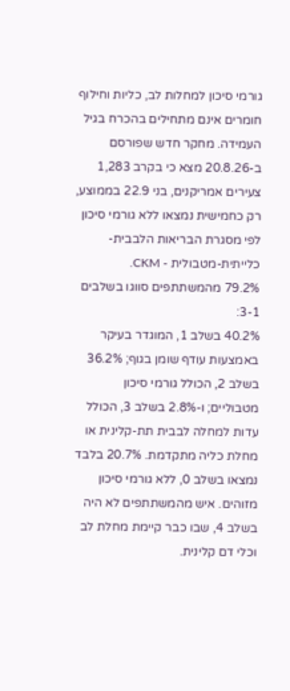גורמי סיכון למחלות לב, כליות וחילוף חומרים אינם מתחילים בהכרח בגיל העמידה. מחקר חדש שפורסם ב-20.8.26 מצא כי בקרב 1,283 צעירים אמריקנים, בני 22.9 בממוצע, רק כחמישית נמצאו ללא גורמי סיכון לפי מסגרת הבריאות הלבבית-כלייתית-מטבולית - CKM.
79.2% מהמשתתפים סווגו בשלבים 3-1:
40.2% בשלב 1, המוגדר בעיקר באמצעות עודף שומן בגוף; 36.2% בשלב 2, הכולל גורמי סיכון מטבוליים; ו-2.8% בשלב 3, הכולל עדות למחלה לבבית תת-קלינית או מחלת כליה מתקדמת. 20.7% בלבד נמצאו בשלב 0, ללא גורמי סיכון מזוהים. איש מהמשתתפים לא היה בשלב 4, שבו כבר קיימת מחלת לב וכלי דם קלינית.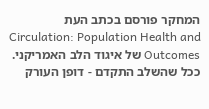המחקר פורסם בכתב העת Circulation: Population Health and Outcomes של איגוד הלב האמריקני.
ככל שהשלב התקדם - דופן העורק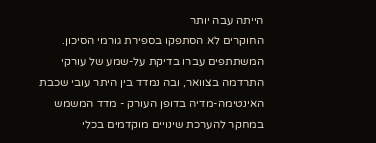הייתה עבה יותר
החוקרים לא הסתפקו בספירת גורמי הסיכון. המשתתפים עברו בדיקת על-שמע של עורקי התרדמה בצוואר, ובה נמדד בין היתר עובי שכבת האינטימה-מדיה בדופן העורק - מדד המשמש במחקר להערכת שינויים מוקדמים בכלי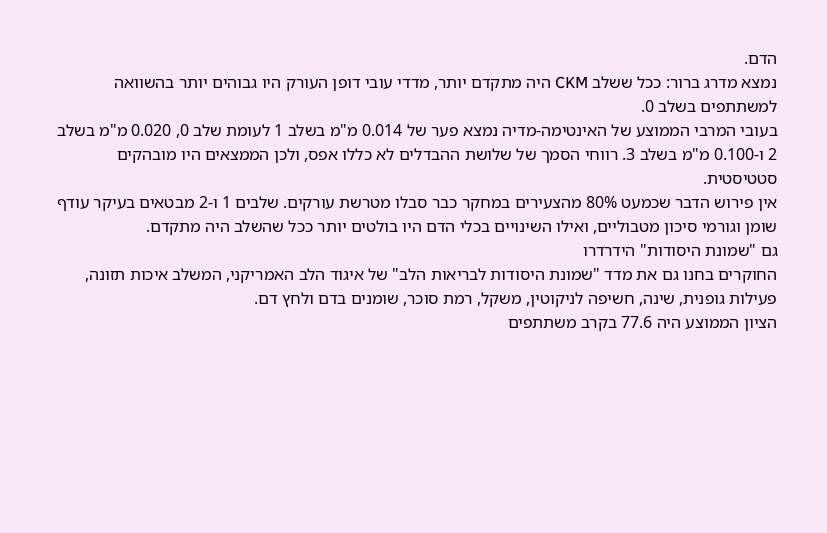הדם.
נמצא מדרג ברור: ככל ששלב CKM היה מתקדם יותר, מדדי עובי דופן העורק היו גבוהים יותר בהשוואה למשתתפים בשלב 0.
בעובי המרבי הממוצע של האינטימה-מדיה נמצא פער של 0.014 מ"מ בשלב 1 לעומת שלב 0, 0.020 מ"מ בשלב 2 ו-0.100 מ"מ בשלב 3. רווחי הסמך של שלושת ההבדלים לא כללו אפס, ולכן הממצאים היו מובהקים סטטיסטית.
אין פירוש הדבר שכמעט 80% מהצעירים במחקר כבר סבלו מטרשת עורקים. שלבים 1 ו-2 מבטאים בעיקר עודף שומן וגורמי סיכון מטבוליים, ואילו השינויים בכלי הדם היו בולטים יותר ככל שהשלב היה מתקדם.
גם "שמונת היסודות" הידרדרו
החוקרים בחנו גם את מדד "שמונת היסודות לבריאות הלב" של איגוד הלב האמריקני, המשלב איכות תזונה, פעילות גופנית, שינה, חשיפה לניקוטין, משקל, רמת סוכר, שומנים בדם ולחץ דם.
הציון הממוצע היה 77.6 בקרב משתתפים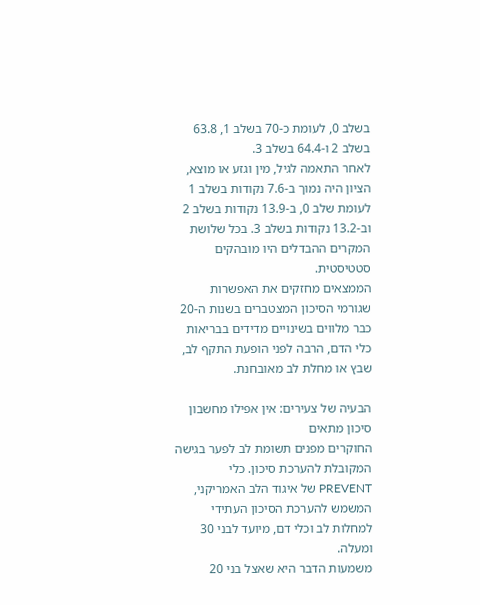בשלב 0, לעומת כ-70 בשלב 1, 63.8 בשלב 2 ו-64.4 בשלב 3.
לאחר התאמה לגיל, מין וגזע או מוצא, הציון היה נמוך ב-7.6 נקודות בשלב 1 לעומת שלב 0, ב-13.9 נקודות בשלב 2 וב-13.2 נקודות בשלב 3. בכל שלושת המקרים ההבדלים היו מובהקים סטטיסטית.
הממצאים מחזקים את האפשרות שגורמי הסיכון המצטברים בשנות ה-20 כבר מלווים בשינויים מדידים בבריאות כלי הדם, הרבה לפני הופעת התקף לב, שבץ או מחלת לב מאובחנת.

הבעיה של צעירים: אין אפילו מחשבון סיכון מתאים
החוקרים מפנים תשומת לב לפער בגישה המקובלת להערכת סיכון. כלי PREVENT של איגוד הלב האמריקני, המשמש להערכת הסיכון העתידי למחלות לב וכלי דם, מיועד לבני 30 ומעלה.
משמעות הדבר היא שאצל בני 20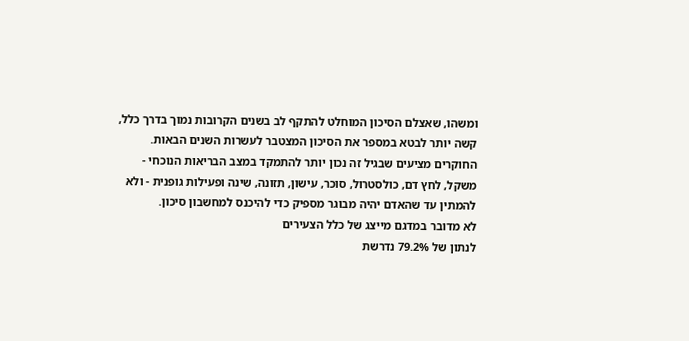ומשהו, שאצלם הסיכון המוחלט להתקף לב בשנים הקרובות נמוך בדרך כלל, קשה יותר לבטא במספר את הסיכון המצטבר לעשרות השנים הבאות.
החוקרים מציעים שבגיל זה נכון יותר להתמקד במצב הבריאות הנוכחי - משקל, לחץ דם, כולסטרול, סוכר, עישון, תזונה, שינה ופעילות גופנית - ולא להמתין עד שהאדם יהיה מבוגר מספיק כדי להיכנס למחשבון סיכון.
לא מדובר במדגם מייצג של כלל הצעירים
לנתון של 79.2% נדרשת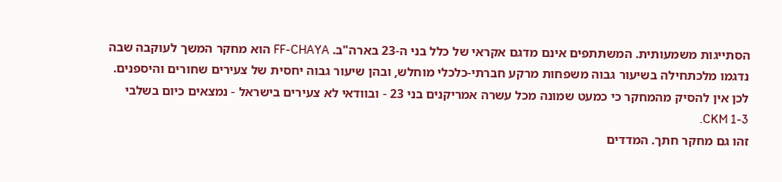הסתייגות משמעותית. המשתתפים אינם מדגם אקראי של כלל בני ה-23 בארה"ב. FF-CHAYA הוא מחקר המשך לעוקבה שבה נדגמו מלכתחילה בשיעור גבוה משפחות מרקע חברתי-כלכלי מוחלש, ובהן שיעור גבוה יחסית של צעירים שחורים והיספנים.
לכן אין להסיק מהמחקר כי כמעט שמונה מכל עשרה אמריקנים בני 23 - ובוודאי לא צעירים בישראל - נמצאים כיום בשלבי CKM 1-3.
זהו גם מחקר חתך. המדדים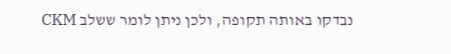נבדקו באותה תקופה, ולכן ניתן לומר ששלב CKM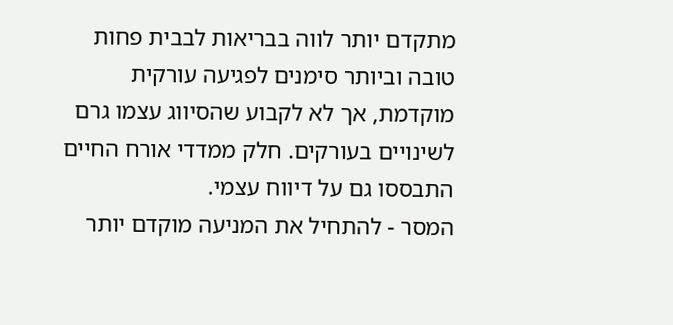מתקדם יותר לווה בבריאות לבבית פחות טובה וביותר סימנים לפגיעה עורקית מוקדמת, אך לא לקבוע שהסיווג עצמו גרם לשינויים בעורקים. חלק ממדדי אורח החיים התבססו גם על דיווח עצמי.
המסר - להתחיל את המניעה מוקדם יותר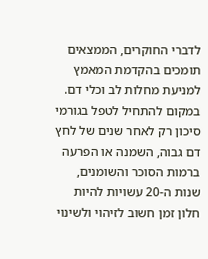לדברי החוקרים, הממצאים תומכים בהקדמת המאמץ למניעת מחלות לב וכלי דם. במקום להתחיל לטפל בגורמי סיכון רק לאחר שנים של לחץ דם גבוה, השמנה או הפרעה ברמות הסוכר והשומנים, שנות ה-20 עשויות להיות חלון זמן חשוב לזיהוי ולשינוי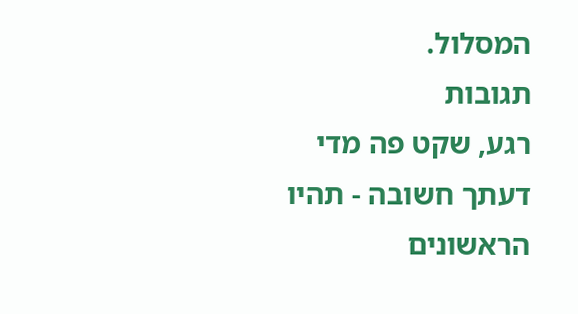המסלול.
תגובות
רגע, שקט פה מדי
דעתך חשובה - תהיו הראשונים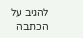להגיב על הכתבה